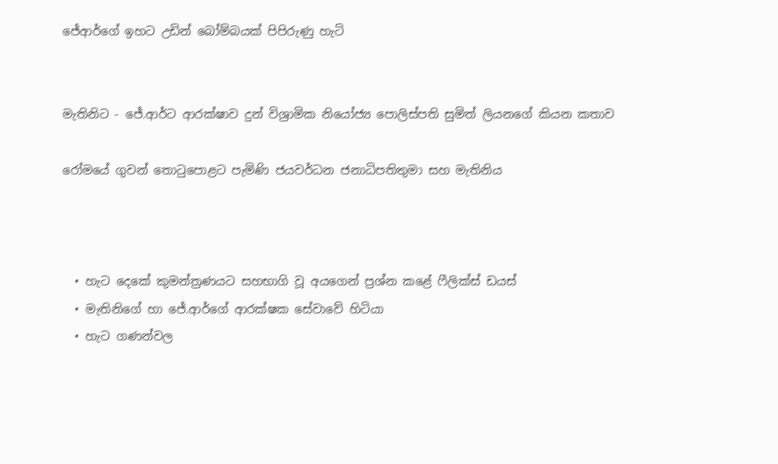ජේආර්ගේ ඉහට උඩින් බෝම්බයක් පිපිරුණු හැටි


මැතිනිට - ජේ.ආර්ට ආරක්ෂාව දුන් විශ්‍රාමික නියෝජ්‍ය පොලිස්පති සුමිත් ලියනගේ කියන කතාව

රෝමයේ ගුවන් තොටුපොළට පැමිණි ජයවර්ධන ජනාධිපතිතුමා සහ මැතිනිය



  • හැට දෙකේ කුමන්ත්‍රණයට සහභාගි වූ අයගෙන් ප්‍රශ්න කළේ ෆීලික්ස් ඩයස්
  • මැතිනිගේ හා ජේ.ආර්ගේ ආරක්ෂක සේවාවේ හිටියා
  • හැට ගණන්වල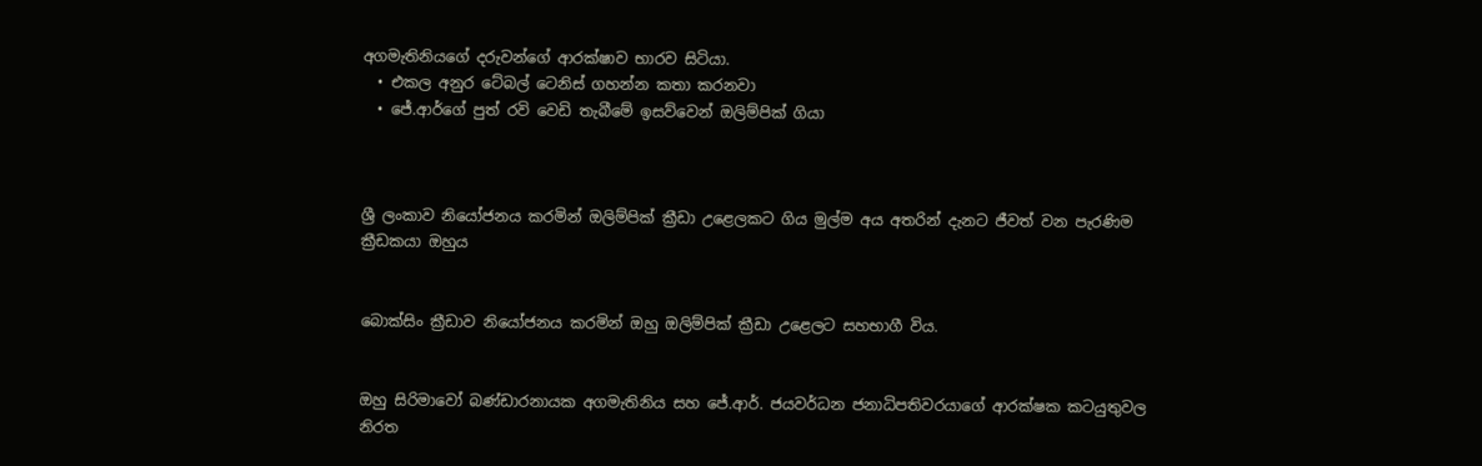අගමැතිනියගේ දරුවන්ගේ ආරක්ෂාව භාරව සිටියා.
  • එකල අනුර ටේබල් ටෙනිස් ගහන්න කතා කරනවා
  • ජේ.ආර්ගේ පුත් රවි වෙඩි තැබීමේ ඉසව්වෙන් ඔලිම්පික් ගියා



ශ්‍රී ලංකාව නියෝජනය කරමින් ඔලිම්පික් ක්‍රීඩා උළෙලකට ගිය මුල්ම අය අතරින් දැනට ජීවත් වන පැරණිම ක්‍රීඩකයා ඔහුය


බොක්සිං ක්‍රීඩාව නියෝජනය කරමින් ඔහු ඔලිම්පික් ක්‍රීඩා උළෙලට සහභාගී විය.


ඔහු සිරිමාවෝ බණ්ඩාරනායක අගමැතිනිය සහ ජේ.ආර්. ජයවර්ධන ජනාධිපතිවරයාගේ ආරක්ෂක කටයුතුවල නිරත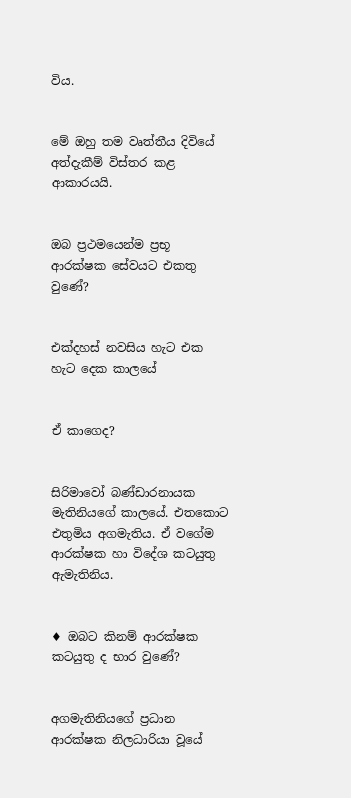විය.


මේ ඔහු තම වෘත්තීය දිවියේ අත්දැකීම් විස්තර කළ ආකාරයයි.


ඔබ ප්‍රථමයෙන්ම ප්‍රභූ ආරක්ෂක සේවයට එකතු වුණේ?


එක්දහස් නවසිය හැට එක හැට දෙක කාලයේ


ඒ කාගෙද?


සිරිමාවෝ බණ්ඩාරනායක මැතිනියගේ කාලයේ. එතකොට එතුමිය අගමැතිය. ඒ වගේම ආරක්ෂක හා විදේශ කටයුතු ඇමැතිනිය.


♦ ඔබට කිනම් ආරක්ෂක කටයුතු ද භාර වුණේ?


අගමැතිනියගේ ප්‍රධාන ආරක්ෂක නිලධාරියා වූයේ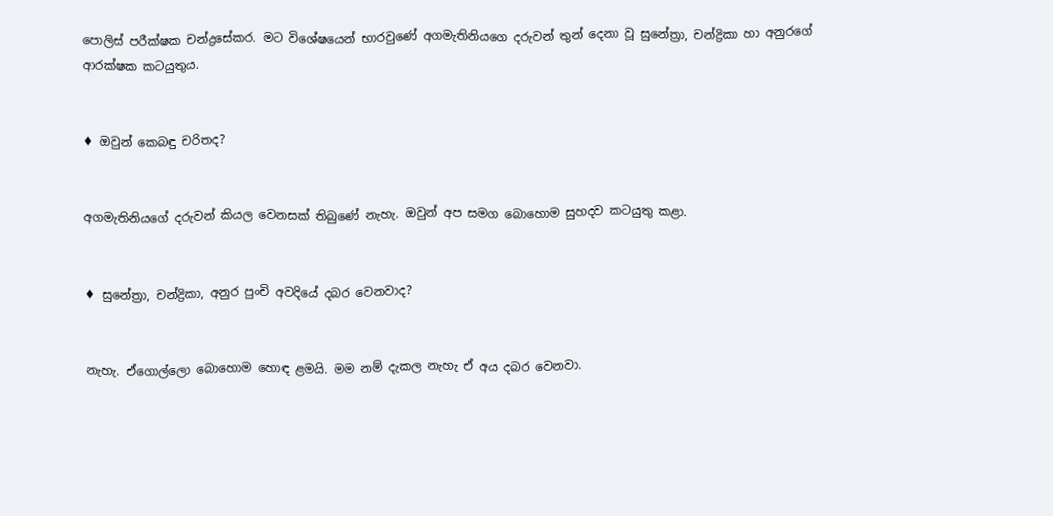පොලිස් පරීක්ෂක චන්ද්‍රසේකර. මට විශේෂයෙන් භාරවුණේ අගමැතිනියගෙ දරුවන් තුන් දෙනා වූ සුනේත්‍රා, චන්ද්‍රිකා හා අනුරගේ ආරක්ෂක කටයුතුය.


♦ ඔවුන් කෙබඳු චරිතද?


අගමැතිනියගේ දරුවන් කියල වෙනසක් තිබුණේ නැහැ. ඔවුන් අප සමග බොහොම සුහදව කටයුතු කළා.


♦ සුනේත්‍රා, චන්ද්‍රිකා, අනුර පුංචි අවදියේ දබර වෙනවාද?


නැහැ. ඒගොල්ලො බොහොම හොඳ ළමයි. මම නම් දැකල නැහැ ඒ අය දබර වෙනවා.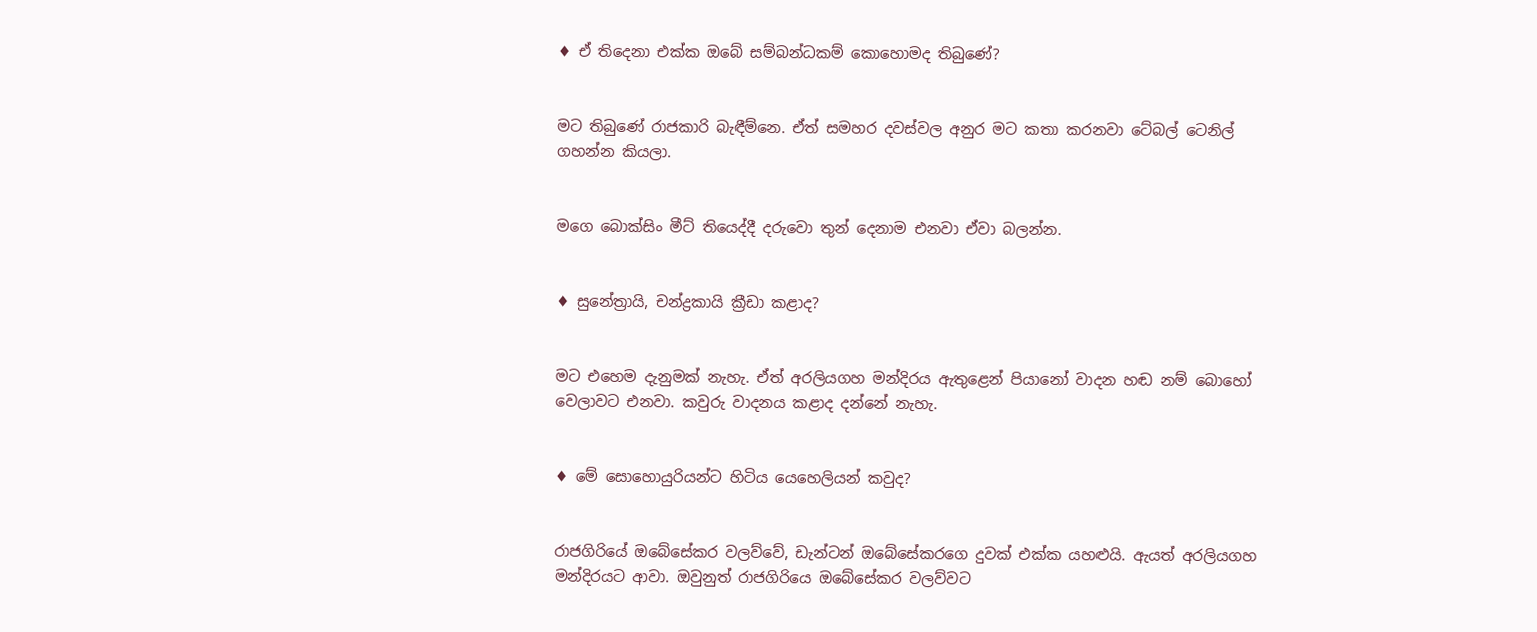♦ ඒ තිදෙනා එක්ක ඔබේ සම්බන්ධකම් කොහොමද තිබුණේ?


මට තිබුණේ රාජකාරි බැඳීම්නෙ. ඒත් සමහර දවස්වල අනුර මට කතා කරනවා ටේබල් ටෙනිල් ගහන්න කියලා.


මගෙ බොක්සිං මීට් තියෙද්දී දරුවො තුන් දෙනාම එනවා ඒවා බලන්න.


♦ සුනේත්‍රායි, චන්ද්‍රකායි ක්‍රීඩා කළාද?


මට එහෙම දැනුමක් නැහැ. ඒත් අරලියගහ මන්දිරය ඇතුළෙන් පියානෝ වාදන හඬ නම් බොහෝ වෙලාවට එනවා. කවුරු වාදනය කළාද දන්නේ නැහැ.


♦ මේ සොහොයුරියන්ට හිටිය යෙහෙලියන් කවුද?


රාජගිරියේ ඔබේසේකර වලව්වේ, ඩැන්ටන් ඔබේසේකරගෙ දුවක් එක්ක යහළුයි. ඇයත් අරලියගහ මන්දිරයට ආවා. ඔවුනුත් රාජගිරියෙ ඔබේසේකර වලව්වට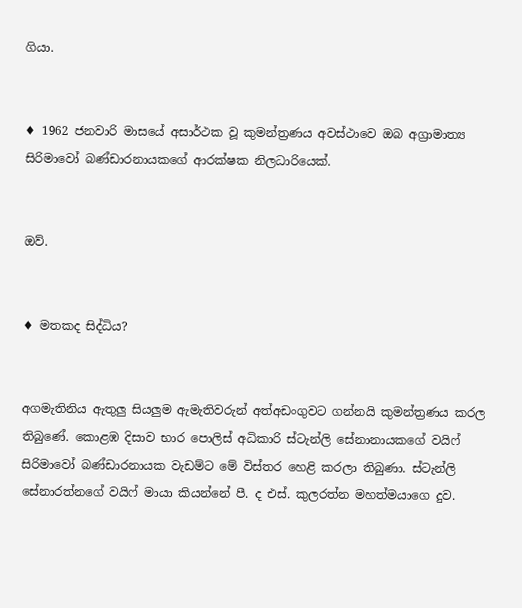ගියා.


♦ 1962 ජනවාරි මාසයේ අසාර්ථක වූ කුමන්ත්‍රණය අවස්ථාවෙ ඔබ අග්‍රාමාත්‍ය සිරිමාවෝ බණ්ඩාරනායකගේ ආරක්ෂක නිලධාරියෙක්.


ඔව්.


♦ මතකද සිද්ධිය?


අගමැතිනිය ඇතුලු සියලුම ඇමැතිවරුන් අත්අඩංගුවට ගන්නයි කුමන්ත්‍රණය කරල තිබුණේ. කොළඹ දිසාව භාර පොලිස් අධිකාරි ස්ටැන්ලි සේනානායකගේ වයිෆ් සිරිමාවෝ බණ්ඩාරනායක වැඩම්ට මේ විස්තර හෙළි කරලා තිබුණා. ස්ටැන්ලි සේනාරත්නගේ වයිෆ් මායා කියන්නේ පී. ද එස්. කුලරත්න මහත්මයාගෙ දුව.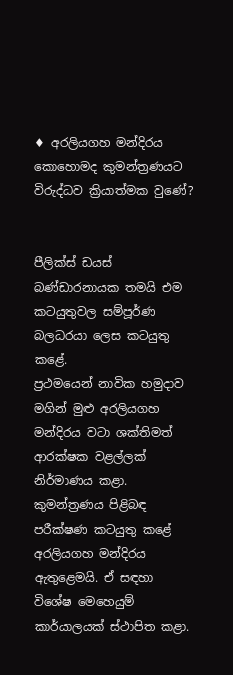♦ අරලියගහ මන්දිරය කොහොමද කුමන්ත්‍රණයට විරුද්ධව ක්‍රියාත්මක වුණේ?


පීලික්ස් ඩයස් බණ්ඩාරනායක තමයි එම කටයුතුවල සම්පූර්ණ බලධරයා ලෙස කටයුතු කළේ.
ප්‍රථමයෙන් නාවික හමුදාව මගින් මුළු අරලියගහ මන්දිරය වටා ශක්තිමත් ආරක්ෂක වළල්ලක් නිර්මාණය කළා. කුමන්ත්‍රණය පිළිබඳ පරීක්ෂණ කටයුතු කළේ අරලියගහ මන්දිරය ඇතුළෙමයි. ඒ සඳහා විශේෂ මෙහෙයුම් කාර්යාලයක් ස්ථාපිත කළා.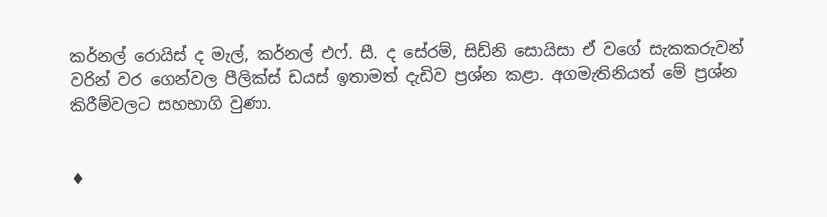කර්නල් රොයිස් ද මැල්, කර්නල් එෆ්. සී. ද සේරම්, සිඩ්නි සොයිසා ඒ වගේ සැකකරුවන් වරින් වර ගෙන්වල පීලික්ස් ඩයස් ඉතාමත් දැඩිව ප්‍රශ්න කළා. අගමැතිනියත් මේ ප්‍රශ්න කිරීම්වලට සහභාගි වුණා.


♦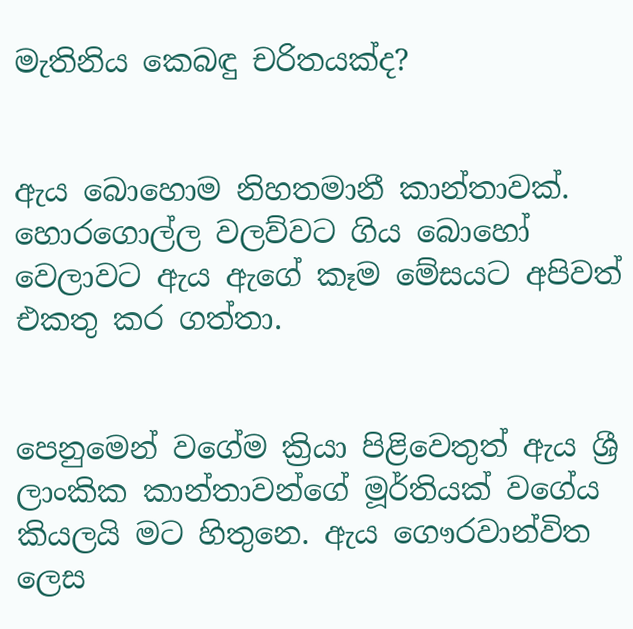මැතිනිය කෙබඳු චරිතයක්ද?


ඇය බොහොම නිහතමානී කාන්තාවක්. හොරගොල්ල වලව්වට ගිය බොහෝ වෙලාවට ඇය ඇගේ කෑම මේසයට අපිවත් එකතු කර ගත්තා.


පෙනුමෙන් වගේම ක්‍රියා පිළිවෙතුත් ඇය ශ්‍රී ලාංකික කාන්තාවන්ගේ මූර්තියක් වගේය කියලයි මට හිතුනෙ. ඇය ගෞරවාන්විත ලෙස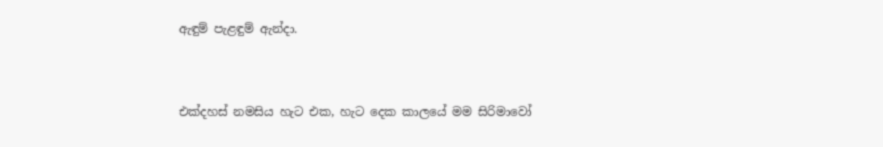ඇඳුම් පැළඳුම් ඇන්දා.


එක්දහස් නමසිය හැට එක, හැට දෙක කාලයේ මම සිරිමාවෝ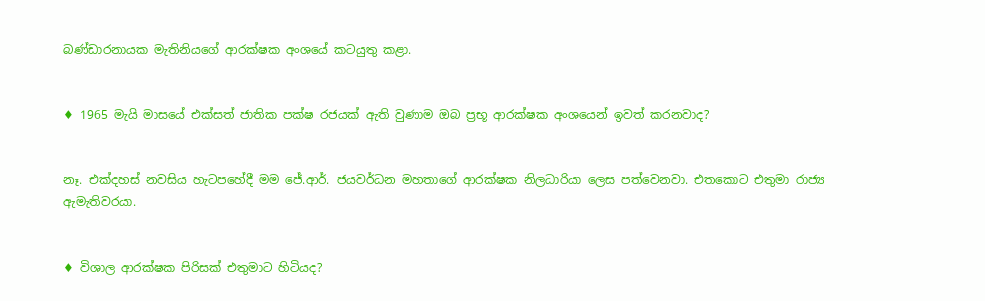බණ්ඩාරනායක මැතිනියගේ ආරක්ෂක අංශයේ කටයුතු කළා.


♦ 1965 මැයි මාසයේ එක්සත් ජාතික පක්ෂ රජයක් ඇති වුණාම ඔබ ප්‍රභූ ආරක්ෂක අංශයෙන් ඉවත් කරනවාද?


නෑ. එක්දහස් නවසිය හැටපහේදී මම ජේ.ආර්. ජයවර්ධන මහතාගේ ආරක්ෂක නිලධාරියා ලෙස පත්වෙනවා. එතකොට එතුමා රාජ්‍ය ඇමැතිවරයා.


♦ විශාල ආරක්ෂක පිරිසක් එතුමාට හිටියද?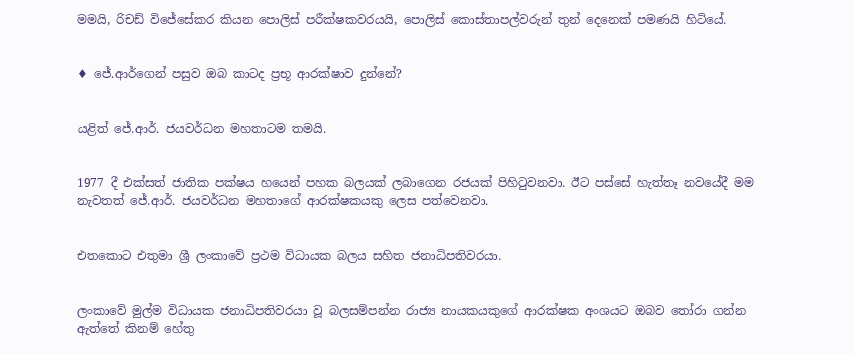මමයි, රිචඩ් විජේසේකර කියන පොලිස් පරීක්ෂකවරයයි, පොලිස් කොස්තාපල්වරුන් තුන් දෙනෙක් පමණයි හිටියේ.


♦ ජේ.ආර්ගෙන් පසුව ඔබ කාටද ප්‍රභූ ආරක්ෂාව දුන්නේ?


යළිත් ජේ.ආර්. ජයවර්ධන මහතාටම තමයි.


1977 දී එක්සත් ජාතික පක්ෂය හයෙන් පහක බලයක් ලබාගෙන රජයක් පිහිටුවනවා. ඊට පස්සේ හැත්තෑ නවයේදී මම නැවතත් ජේ.ආර්. ජයවර්ධන මහතාගේ ආරක්ෂකයකු ලෙස පත්වෙනවා.


එතකොට එතුමා ශ්‍රී ලංකාවේ ප්‍රථම විධායක බලය සහිත ජනාධිපතිවරයා.


ලංකාවේ මුල්ම විධායක ජනාධිපතිවරයා වූ බලසම්පන්න රාජ්‍ය නායකයකුගේ ආරක්ෂක අංශයට ඔබව තෝරා ගන්න ඇත්තේ කිනම් හේතු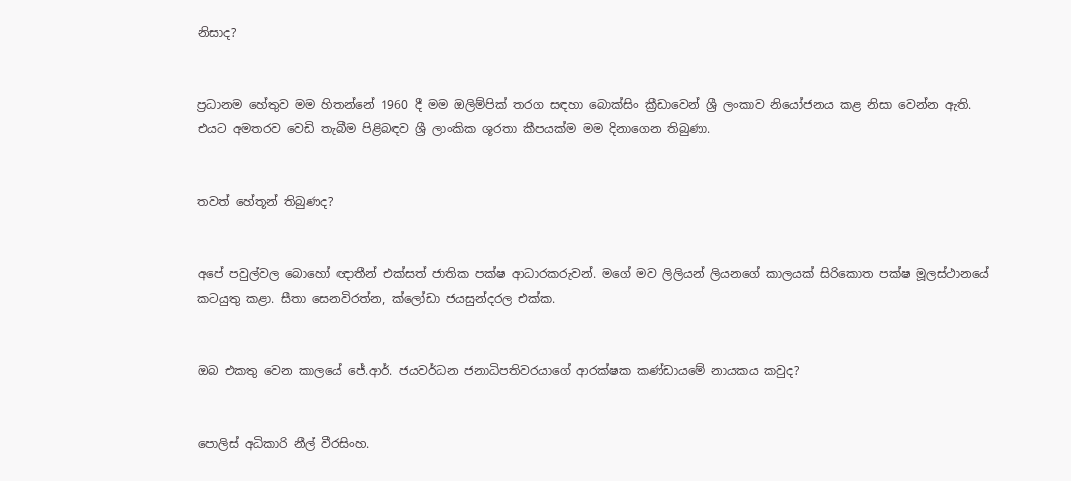නිසාද?


ප්‍රධානම හේතුව මම හිතන්නේ 1960 දී මම ඔලිම්පික් තරග සඳහා බොක්සිං ක්‍රීඩාවෙන් ශ්‍රී ලංකාව නියෝජනය කළ නිසා වෙන්න ඇති. එයට අමතරව වෙඩි තැබීම පිළිබඳව ශ්‍රී ලාංකික ශූරතා කීපයක්ම මම දිනාගෙන තිබුණා.


තවත් හේතූන් තිබුණද?


අපේ පවුල්වල බොහෝ ඥාතීන් එක්සත් ජාතික පක්ෂ ආධාරකරුවන්. මගේ මව ලිලියන් ලියනගේ කාලයක් සිරිකොත පක්ෂ මූලස්ථානයේ කටයුතු කළා. සීතා සෙනවිරත්න, ක්ලෝඩා ජයසුන්දරල එක්ක.


ඔබ එකතු වෙන කාලයේ ජේ.ආර්. ජයවර්ධන ජනාධිපතිවරයාගේ ආරක්ෂක කණ්ඩායමේ නායකය කවුද?


පොලිස් අධිකාරි නීල් වීරසිංහ.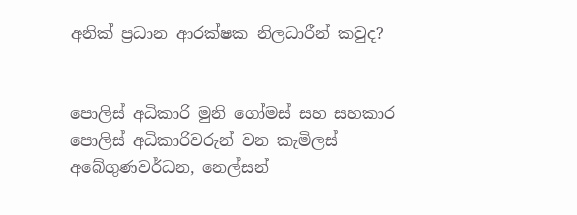අනික් ප්‍රධාන ආරක්ෂක නිලධාරීන් කවුද?


පොලිස් අධිකාරි මුනි ගෝමස් සහ සහකාර පොලිස් අධිකාරිවරුන් වන කැමිලස් අබේගුණවර්ධන, නෙල්සන්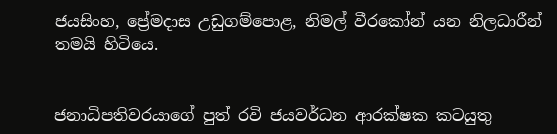ජයසිංහ, ප්‍රේමදාස උඩුගම්පොළ, නිමල් වීරකෝන් යන නිලධාරීන් තමයි හිටියෙ.


ජනාධිපතිවරයාගේ පුත් රවි ජයවර්ධන ආරක්ෂක කටයුතු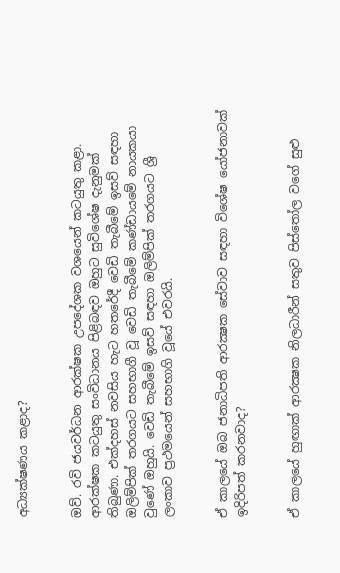අධ්‍යක්ෂණය කළාද?


ඔව්. රවි ජයවර්ධන ආරක්ෂක උපදේශක වශයෙන් කටයුතු කළා. ආරක්ෂක කටයුතු සංවිධානය පිළිබඳව ඔහුට සුවිශේෂ දැනුමක් තිබුණා. එක්දහස් නවසිය හැට හතරේදී වෙඩි තැබීමේ ඉසව් සඳහා ඔලිම්පික් තරගයට සහභාගී වූ වෙඩි තැබීමේ කණ්ඩායමේ නායකයා වුණේ ඔහුයි. වෙඩි තැබීමේ ඉසව් සඳහා ඔලිම්පික් තරගයට ශ්‍රී ලංකාව ප්‍රථමයෙන් සහභාගි වූයේ එවරයි.


ඒ කාලයේ ඔබ ජනාධිපති ආරක්‍ෂක සේවාව සඳහා විශේෂ යෝජනාවක් ඉදිරිපත් කරනවාද?


ඒ කාලයේ හුඟාක් ආරක්‍ෂක නිලධාරීන් සතුව පිස්තෝල වගේ සුළු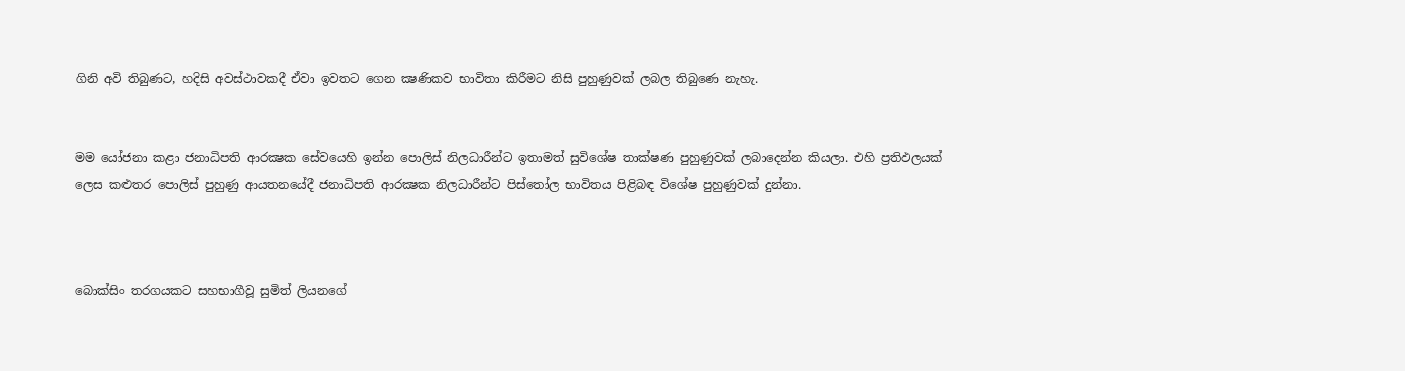ගිනි අවි තිබුණට, හදිසි අවස්ථාවකදී ඒවා ඉවතට ගෙන ක්‍ෂණිකව භාවිතා කිරීමට නිසි පුහුණුවක් ලබල තිබුණෙ නැහැ.


මම යෝජනා කළා ජනාධිපති ආරක්‍ෂක සේවයෙහි ඉන්න පොලිස් නිලධාරීන්ට ඉතාමත් සුවිශේෂ තාක්ෂණ පුහුණුවක් ලබාදෙන්න කියලා. එහි ප්‍රතිඵලයක් ලෙස කළුතර පොලිස් පුහුණු ආයතනයේදී ජනාධිපති ආරක්‍ෂක නිලධාරීන්ට පිස්තෝල භාවිතය පිළිබඳ විශේෂ පුහුණුවක් දුන්නා.



බොක්සිං තරගයකට සහභාගීවූ සුමිත් ලියනගේ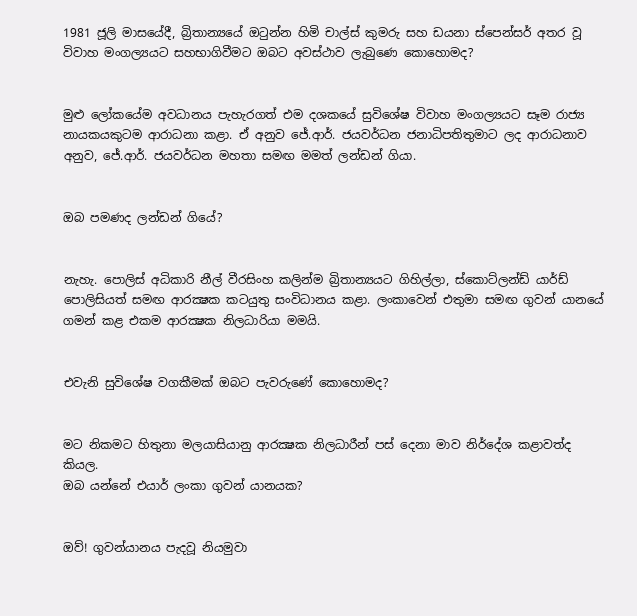1981 ජූලි මාසයේදී, බ්‍රිතාන්‍යයේ ඔටුන්න හිමි චාල්ස් කුමරු සහ ඩයනා ස්පෙන්සර් අතර වූ විවාහ මංගල්‍යයට සහභාගිවීමට ඔබට අවස්ථාව ලැබුණෙ කොහොමද?


මුළු ලෝකයේම අවධානය පැහැරගත් එම දශකයේ සුවිශේෂ විවාහ මංගල්‍යයට සෑම රාජ්‍ය නායකයකුටම ආරාධනා කළා. ඒ අනුව ජේ.ආර්. ජයවර්ධන ජනාධිපතිතුමාට ලද ආරාධනාව අනුව, ජේ.ආර්. ජයවර්ධන මහතා සමඟ මමත් ලන්ඩන් ගියා.


ඔබ පමණද ලන්ඩන් ගියේ?


නැහැ. පොලිස් අධිකාරි නීල් වීරසිංහ කලින්ම බ්‍රිතාන්‍යයට ගිහිල්ලා, ස්කොට්ලන්ඩ් යාර්ඩ් පොලිසියත් සමඟ ආරක්‍ෂක කටයුතු සංවිධානය කළා. ලංකාවෙන් එතුමා සමඟ ගුවන් යානයේ ගමන් කළ එකම ආරක්‍ෂක නිලධාරියා මමයි.


එවැනි සුවිශේෂ වගකීමක් ඔබට පැවරුණේ කොහොමද?


මට නිකමට හිතුනා මලයාසියානු ආරක්‍ෂක නිලධාරීන් පස් දෙනා මාව නිර්දේශ කළාවත්ද කියල.
ඔබ යන්නේ එයාර් ලංකා ගුවන් යානයක?


ඔව්! ගුවන්යානය පැදවූ නියමුවා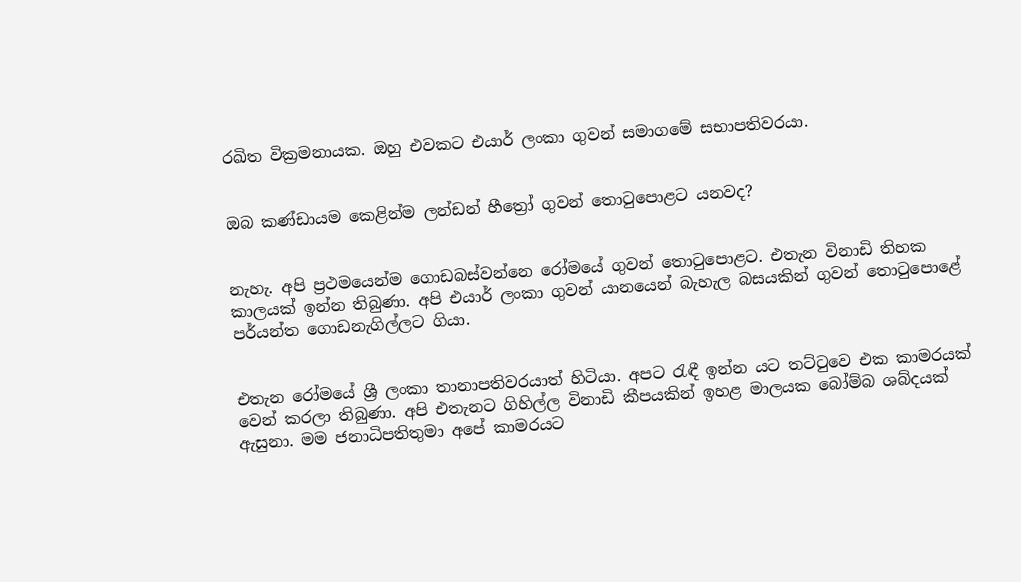රඛිත වික්‍රමනායක. ඔහු එවකට එයාර් ලංකා ගුවන් සමාගමේ සභාපතිවරයා.


ඔබ කණ්ඩායම කෙළින්ම ලන්ඩන් හීත්‍රෝ ගුවන් තොටුපොළට යනවද?


නැහැ. අපි ප්‍රථමයෙන්ම ගොඩබස්වන්නෙ රෝමයේ ගුවන් තොටුපොළට. එතැන විනාඩි තිහක කාලයක් ඉන්න තිබුණා. අපි එයාර් ලංකා ගුවන් යානයෙන් බැහැල බසයකින් ගුවන් තොටුපොළේ පර්යන්ත ගොඩනැගිල්ලට ගියා.


එතැන රෝමයේ ශ්‍රී ලංකා තානාපතිවරයාත් හිටියා. අපට රැඳී ඉන්න යට තට්ටුවෙ එක කාමරයක් වෙන් කරලා තිබුණා. අපි එතැනට ගිහිල්ල විනාඩි කීපයකින් ඉහළ මාලයක බෝම්බ ශබ්දයක් ඇසුනා. මම ජනාධිපතිතුමා අපේ කාමරයට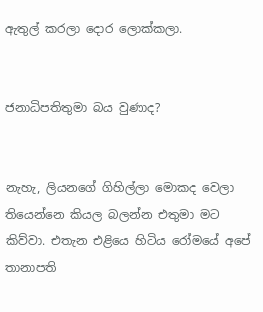ඇතුල් කරලා දොර ලොක්කලා.


ජනාධිපතිතුමා බය වුණාද?


නැහැ, ලියනගේ ගිහිල්ලා මොකද වෙලා තියෙන්නෙ කියල බලන්න එතුමා මට කිව්වා. එතැන එළියෙ හිටිය රෝමයේ අපේ තානාපති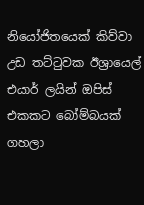නියෝජිතයෙක් කිව්වා උඩ තට්ටුවක ඊශ්‍රායෙල් එයාර් ලයින් ඔපිස් එකකට බෝම්බයක් ගහලා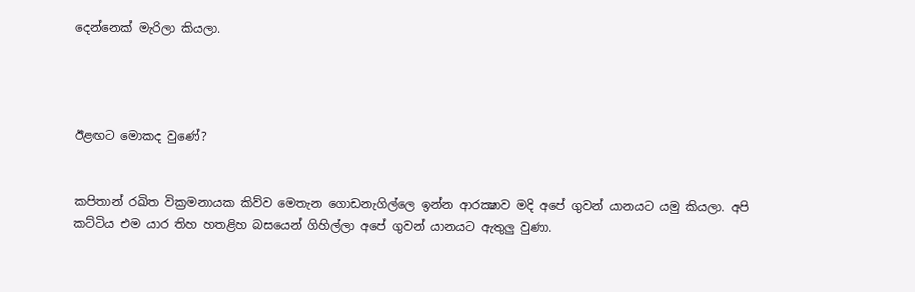දෙන්නෙක් මැරිලා කියලා.




ඊළඟට මොකද වුණේ?


කපිතාන් රඛිත වික්‍රමනායක කිව්ව මෙතැන ගොඩනැගිල්ලෙ ඉන්න ආරක්‍ෂාව මදි අපේ ගුවන් යානයට යමු කියලා. අපි කට්ටිය එම යාර තිහ හතළිහ බසයෙන් ගිහිල්ලා අපේ ගුවන් යානයට ඇතුලු වුණා.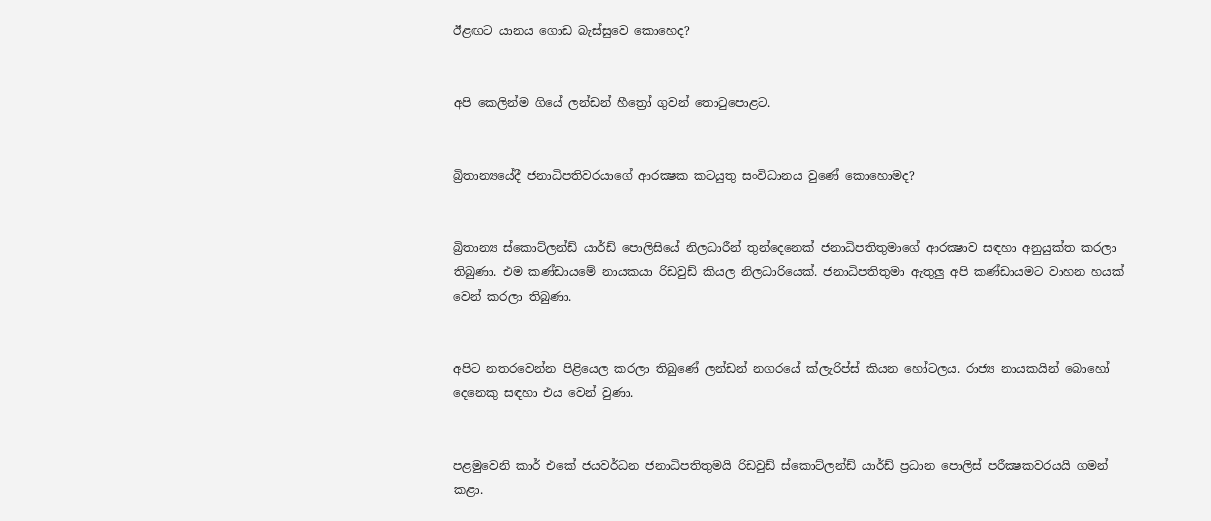ඊළඟට යානය ගොඩ බැස්සුවෙ කොහෙද?


අපි කෙලින්ම ගියේ ලන්ඩන් හීත්‍රෝ ගුවන් තොටුපොළට.


බ්‍රිතාන්‍යයේදී ජනාධිපතිවරයාගේ ආරක්‍ෂක කටයුතු සංවිධානය වුණේ කොහොමද?


බ්‍රිතාන්‍ය ස්කොට්ලන්ඩ් යාර්ඩ් පොලිසියේ නිලධාරීන් තුන්දෙනෙක් ජනාධිපතිතුමාගේ ආරක්‍ෂාව සඳහා අනුයුක්ත කරලා තිබුණා. එම කණ්ඩායමේ නායකයා රිඩවුඩ් කියල නිලධාරියෙක්. ජනාධිපතිතුමා ඇතුලු අපි කණ්ඩායමට වාහන හයක් වෙන් කරලා තිබුණා.


අපිට නතරවෙන්න පිළියෙල කරලා තිබුණේ ලන්ඩන් නගරයේ ක්ලැරිප්ස් කියන හෝටලය. රාජ්‍ය නායකයින් බොහෝ දෙනෙකු සඳහා එය වෙන් වුණා.


පළමුවෙනි කාර් එකේ ජයවර්ධන ජනාධිපතිතුමයි රිඩවුඩ් ස්කොට්ලන්ඩ් යාර්ඩ් ප්‍රධාන පොලිස් පරීක්‍ෂකවරයයි ගමන් කළා.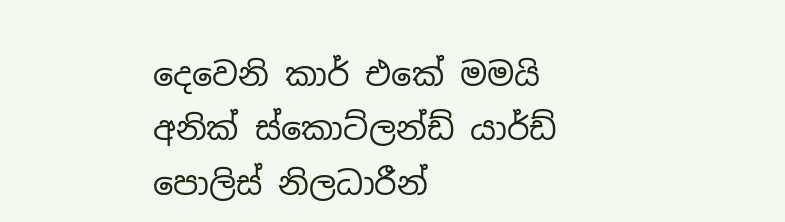දෙවෙනි කාර් එකේ මමයි අනික් ස්කොට්ලන්ඩ් යාර්ඩ් පොලිස් නිලධාරීන්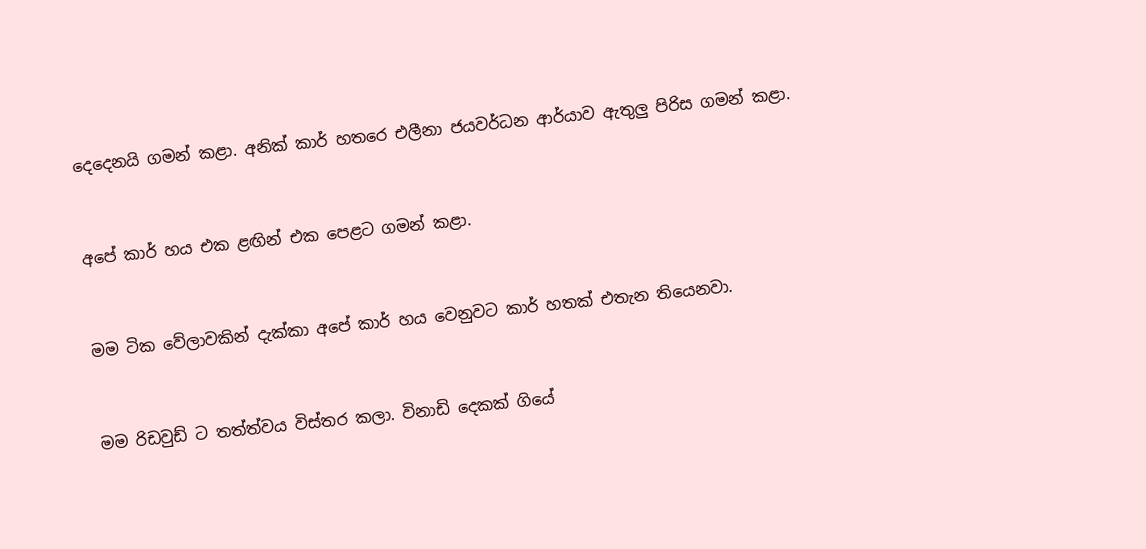දෙදෙනයි ගමන් කළා. අනික් කාර් හතරෙ එලීනා ජයවර්ධන ආර්යාව ඇතුලු පිරිස ගමන් කළා.


අපේ කාර් හය එක ළඟින් එක පෙළට ගමන් කළා.


මම ටික වේලාවකින් දැක්කා අපේ කාර් හය වෙනුවට කාර් හතක් එතැන තියෙනවා.


මම රිඩවුඩ් ට තත්ත්වය විස්තර කලා. විනාඩි දෙකක් ගියේ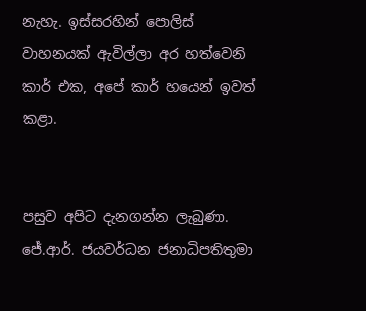නැහැ. ඉස්සරහින් පොලිස් වාහනයක් ඇවිල්ලා අර හත්වෙනි කාර් එක, අපේ කාර් හයෙන් ඉවත් කළා.


පසුව අපිට දැනගන්න ලැබුණා. ජේ.ආර්. ජයවර්ධන ජනාධිපතිතුමා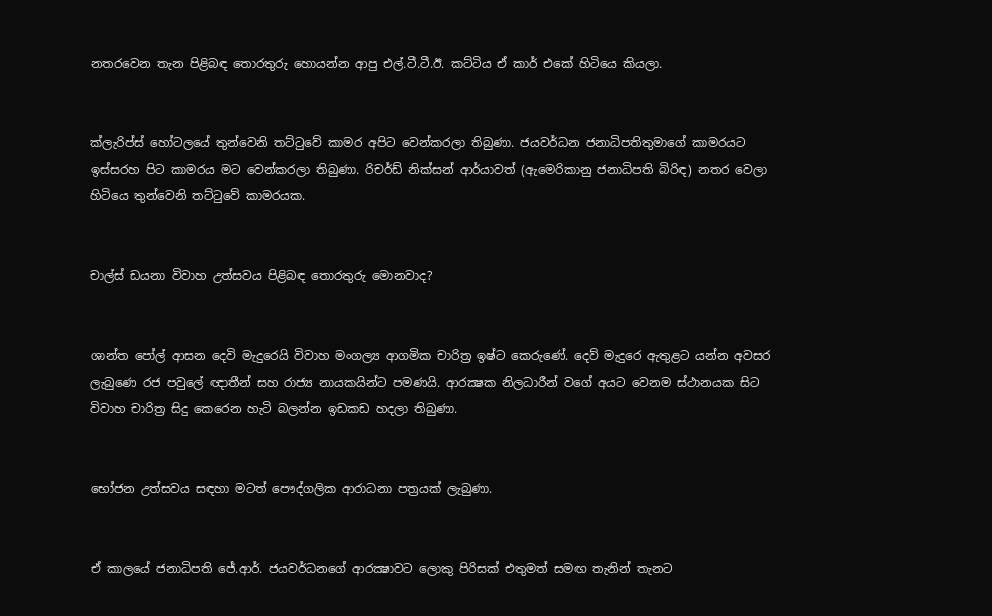නතරවෙන තැන පිළිබඳ තොරතුරු හොයන්න ආපු එල්.ටී.ටී.ඊ. කට්ටිය ඒ කාර් එකේ හිටියෙ කියලා.


ක්ලැරිප්ස් හෝටලයේ තුන්වෙනි තට්ටුවේ කාමර අපිට වෙන්කරලා තිබුණා. ජයවර්ධන ජනාධිපතිතුමාගේ කාමරයට ඉස්සරහ පිට කාමරය මට වෙන්කරලා තිබුණා. රිචර්ඩ් නික්සන් ආර්යාවත් (ඇමෙරිකානු ජනාධිපති බිරිඳ) නතර වෙලා හිටියෙ තුන්වෙනි තට්ටුවේ කාමරයක.


චාල්ස් ඩයනා විවාහ උත්සවය පිළිබඳ තොරතුරු මොනවාද?


ශාන්ත පෝල් ආසන දෙවි මැදුරෙයි විවාහ මංගල්‍ය ආගමික චාරිත්‍ර ඉෂ්ට කෙරුණේ. දෙව් මැදුරෙ ඇතුළට යන්න අවසර ලැබුණෙ රජ පවුලේ ඥ‌ාතීන් සහ රාජ්‍ය නායකයින්ට පමණයි. ආරක්‍ෂක නිලධාරීන් වගේ අයට වෙනම ස්ථානයක සිට විවාහ චාරිත්‍ර සිදු කෙරෙන හැටි බලන්න ඉඩකඩ හදලා තිබුණා.


භෝජන උත්සවය සඳහා මටත් පෞද්ගලික ආරාධනා පත්‍රයක් ලැබුණා.


ඒ කාලයේ ජනාධිපති ජේ.ආර්. ජයවර්ධනගේ ආරක්‍ෂාවට ලොකු පිරිසක් එතුමත් සමඟ තැනින් තැනට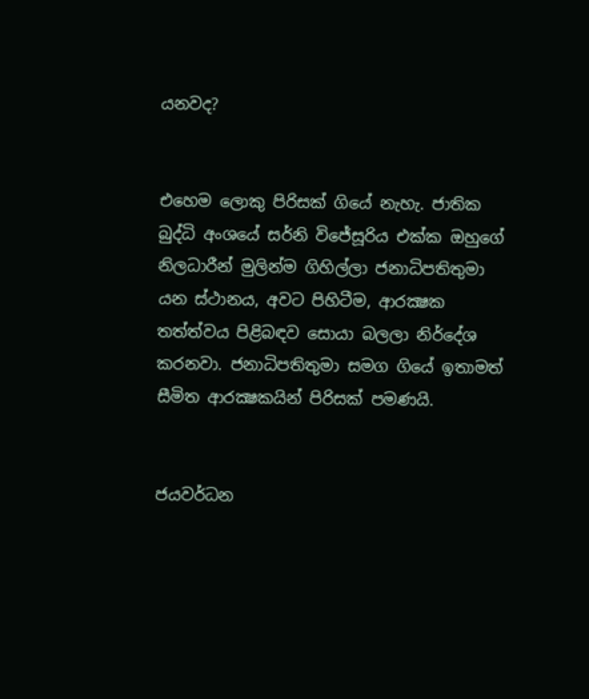යනවද?


එහෙම ලොකු පිරිසක් ගියේ නැහැ. ජාතික බුද්ධි අංශයේ සර්නි විජේසූරිය එක්ක ඔහුගේ නිලධාරීන් මුලින්ම ගිහිල්ලා ජනාධිපතිතුමා යන ස්ථානය, අවට පිහිටීම, ආරක්‍ෂක තත්ත්වය පිළිබඳව සොයා බලලා නිර්දේශ කරනවා. ජනාධිපතිතුමා සමග ගියේ ඉතාමත් සීමිත ආරක්‍ෂකයින් පිරිසක් පමණයි.


ජයවර්ධන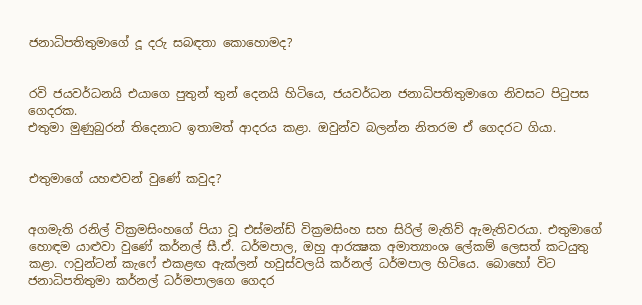ජනාධිපතිතුමාගේ දූ දරු සබඳතා කොහොමද?


රවි ජයවර්ධනයි එයාගෙ පුතුන් තුන් දෙනයි හිටියෙ, ජයවර්ධන ජනාධිපතිතුමාගෙ නිවසට පිටුපස ගෙදරක.
එතුමා මුණුබුරන් තිදෙනාට ඉතාමත් ආදරය කළා. ඔවුන්ව බලන්න නිතරම ඒ ගෙදරට ගියා.


එතුමාගේ යහළුවන් වුණේ කවුද?


අගමැති රනිල් වික්‍රමසිංහගේ පියා වූ එස්මන්ඩ් වික්‍රමසිංහ සහ සිරිල් මැතිව් ඇමැතිවරයා. එතුමාගේ හොඳම යාළුවා වුණේ කර්නල් සී.ඒ. ධර්මපාල, ඔහු ආරක්‍ෂක අමාත්‍යාංශ ලේකම් ලෙසත් කටයුතු කළා. ෆවුන්ටන් කැෆේ එකළඟ ඇක්ලන් හවුස්වලයි කර්නල් ධර්මපාල හිටියෙ. බොහෝ විට ජනාධිපතිතුමා කර්නල් ධර්මපාලගෙ ගෙදර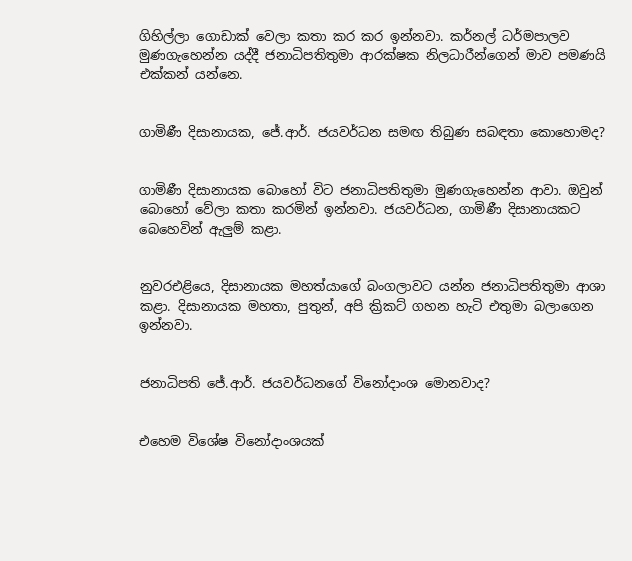ගිහිල්ලා ගොඩාක් වෙලා කතා කර කර ඉන්නවා. කර්නල් ධර්මපාලව මුණගැහෙන්න යද්දී ජනාධිපතිතුමා ආරක්ෂක නිලධාරීන්ගෙන් මාව පමණයි එක්කන් යන්නෙ.


ගාමිණී දිසානායක, ජේ.ආර්. ජයවර්ධන සමඟ තිබුණ සබඳතා කොහොමද?


ගාමිණී දිසානායක බොහෝ විට ජනාධිපතිතුමා මුණගැහෙන්න ආවා. ඔවුන් බොහෝ වේලා කතා කරමින් ඉන්නවා. ජයවර්ධන, ගාමිණී දිසානායකට බෙහෙවින් ඇලුම් කළා.


නුවරඑළියෙ, දිසානායක මහත්යාගේ බංගලාවට යන්න ජනාධිපතිතුමා ආශා කළා. දිසානායක මහතා, පුතුන්, අපි ක්‍රිකට් ගහන හැටි එතුමා බලාගෙන ඉන්නවා.


ජනාධිපති ජේ.ආර්. ජයවර්ධනගේ විනෝදාංශ මොනවාද?


එහෙම විශේෂ විනෝදාංශයක්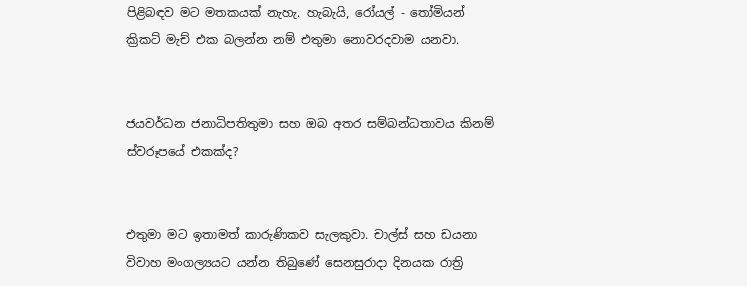පිළිබඳව මට මතකයක් නැහැ. හැබැයි, රෝයල් - තෝමියන් ක්‍රිකට් මැච් එක බලන්න නම් එතුමා නොවරදවාම යනවා.


ජයවර්ධන ජනාධිපතිතුමා සහ ඔබ අතර සම්බන්ධතාවය කිනම් ස්වරූපයේ එකක්ද?


එතුමා මට ඉතාමත් කාරුණිකව සැලකුවා. චාල්ස් සහ ඩයනා විවාහ මංගල්‍යයට යන්න තිබුණේ සෙනසුරාදා දිනයක රාත්‍රි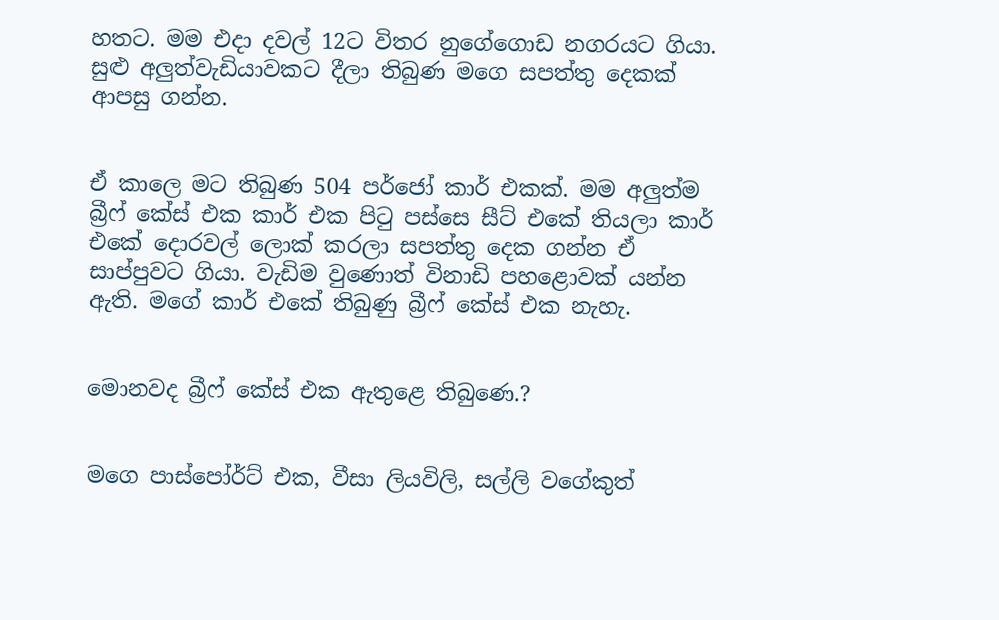හතට. මම එදා දවල් 12ට විතර නුගේගොඩ නගරයට ගියා. සුළු අලුත්වැඩියාවකට දීලා තිබුණ මගෙ සපත්තු දෙකක් ආපසු ගන්න.


ඒ කාලෙ මට තිබුණ 504 පර්ජෝ කාර් එකක්. මම අලුත්ම බ්‍රීෆ් කේස් එක කාර් එක පිටු පස්සෙ සීට් එකේ තියලා කාර් එකේ දොරවල් ලොක් කරලා සපත්තු දෙක ගන්න ඒ සාප්පුවට ගියා. වැඩිම වුණොත් විනාඩි පහළොවක් යන්න ඇති. මගේ කාර් එකේ තිබුණු බ්‍රීෆ් කේස් එක නැහැ.


මොනවද බ්‍රීෆ් කේස් එක ඇතුළෙ තිබුණෙ.?


මගෙ පාස්පෝර්ට් එක, වීසා ලියවිලි, සල්ලි වගේකුත්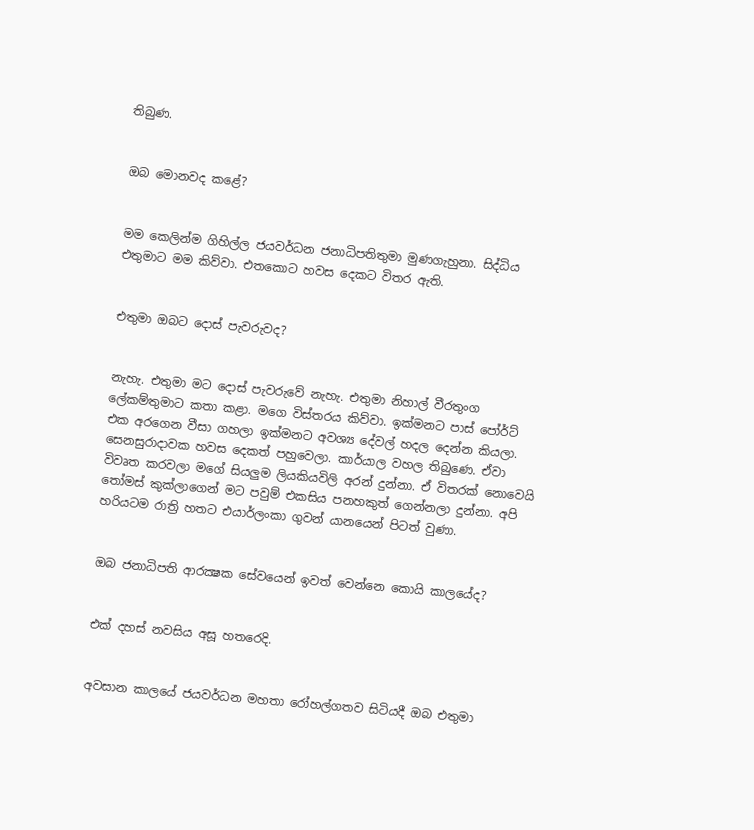තිබුණ.


ඔබ මොනවද කළේ?


මම කෙලින්ම ගිහිල්ල ජයවර්ධන ජනාධිපතිතුමා මුණගැහුනා. සිද්ධිය එතුමාට මම කිව්වා. එතකොට හවස දෙකට විතර ඇති.


එතුමා ඔබට දොස් පැවරුවද?


නැහැ. එතුමා මට දොස් පැවරුවේ නැහැ. එතුමා නිහාල් වීරතුංග ලේකම්තුමාට කතා කළා. මගෙ විස්තරය කිව්වා. ඉක්මනට පාස් පෝර්ට් එක අරගෙන වීසා ගහලා ඉක්මනට අවශ්‍ය දේවල් හදල දෙන්න කියලා. සෙනසුරාදාවක හවස දෙකත් පහුවෙලා. කාර්යාල වහල තිබුණෙ. ඒවා විවෘත කරවලා මගේ සියලුම ලියකියවිලි අරන් දුන්නා. ඒ විතරක් නොවෙයි තෝමස් කුක්ලාගෙන් මට පවුම් එකසිය පනහකුත් ගෙන්නලා දුන්නා. අපි හරියටම රාත්‍රි හතට එයාර්ලංකා ගුවන් යානයෙන් පිටත් වුණා.


ඔබ ජනාධිපති ආරක්‍ෂක සේවයෙන් ඉවත් වෙන්නෙ කොයි කාලයේද?


එක් දහස් නවසිය අසූ හතරෙදි.


අවසාන කාලයේ ජයවර්ධන මහතා රෝහල්ගතව සිටියදී ඔබ එතුමා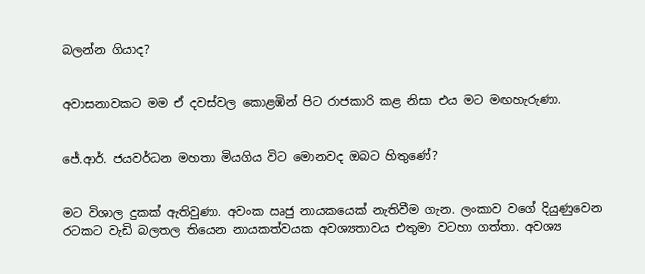බලන්න ගියාද?


අවාසනාවකට මම ඒ දවස්වල කොළඹින් පිට රාජකාරි කළ නිසා එය මට මඟහැරුණා.


ජේ.ආර්. ජයවර්ධන මහතා මියගිය විට මොනවද ඔබට හිතුණේ?


මට විශාල දුකක් ඇතිවුණා. අවංක ඍජු නායකයෙක් නැතිවීම ගැන. ලංකාව වගේ දියුණුවෙන රටකට වැඩි බලතල තියෙන නායකත්වයක අවශ්‍යතාවය එතුමා වටහා ගත්තා. අවශ්‍ය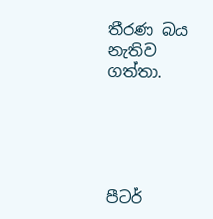තීරණ බය නැතිව ගත්තා.





පීටර්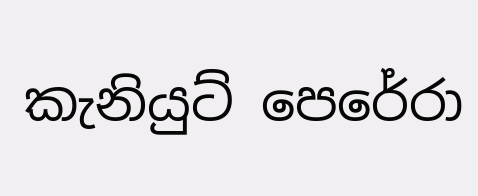කැනියුට් පෙරේරා